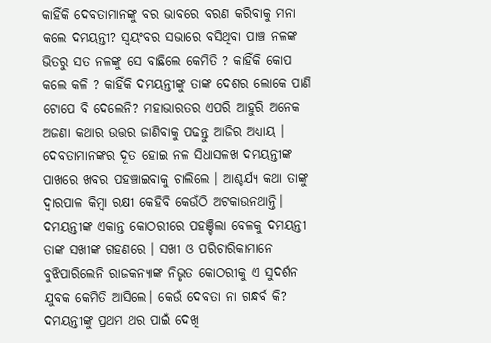କାହିଁକି ଦେବତାମାନଙ୍କୁ ବର ଭାବରେ ବରଣ କରିବାକୁ ମନା କଲେ ଦମୟନ୍ତୀ? ସ୍ୱୟଂବର ସଭାରେ ବସିଥିବା ପାଞ୍ଚ ନଳଙ୍କ ଭିତରୁ ସତ ନଳଙ୍କୁ ସେ ବାଛିଲେ କେମିତି ? କାହିଁକି କୋପ କଲେ କଳି ? କାହିଁକି ଦମୟନ୍ତୀଙ୍କୁ ତାଙ୍କ ଦେଶର ଲୋକେ ପାଣି ଟୋପେ ବି ଦେଲେନି? ମହାଭାରତର ଏପରି ଆହୁରି ଅନେକ ଅଜଣା କଥାର ଉତ୍ତର ଜାଣିବାକୁ ପଢନ୍ତୁ ଆଜିର ଅଧ୍ୟାୟ ।
ଦେବତାମାନଙ୍କର ଦୂତ ହୋଇ ନଳ ସିଧାସଳଖ ଦମୟନ୍ତୀଙ୍କ ପାଖରେ ଖବର ପହଞ୍ଚାଇବାକୁ ଚାଲିଲେ । ଆଶ୍ଚର୍ଯ୍ୟ କଥା ତାଙ୍କୁ ଦ୍ୱାରପାଳ କିମ୍ବା ରକ୍ଷୀ କେହିବି କେଉଁଠି ଅଟକାଉନଥାନ୍ତି। ଦମୟନ୍ତୀଙ୍କ ଏକାନ୍ତ କୋଠରୀରେ ପହଞ୍ଚିଲା ବେଳକୁ ଦମୟନ୍ତୀ ତାଙ୍କ ସଖୀଙ୍କ ଗହଣରେ । ସଖୀ ଓ ପରିଚାରିକାମାନେ ବୁଝିପାରିଲେନି ରାଜକନ୍ୟାଙ୍କ ନିଭୃତ କୋଠରୀକୁ ଏ ସୁଦର୍ଶନ ଯୁବକ କେମିତି ଆସିଲେ। କେଉଁ ଦେବତା ନା ଗନ୍ଧର୍ବ କି? ଦମୟନ୍ତୀଙ୍କୁ ପ୍ରଥମ ଥର ପାଇଁ ଦେଖି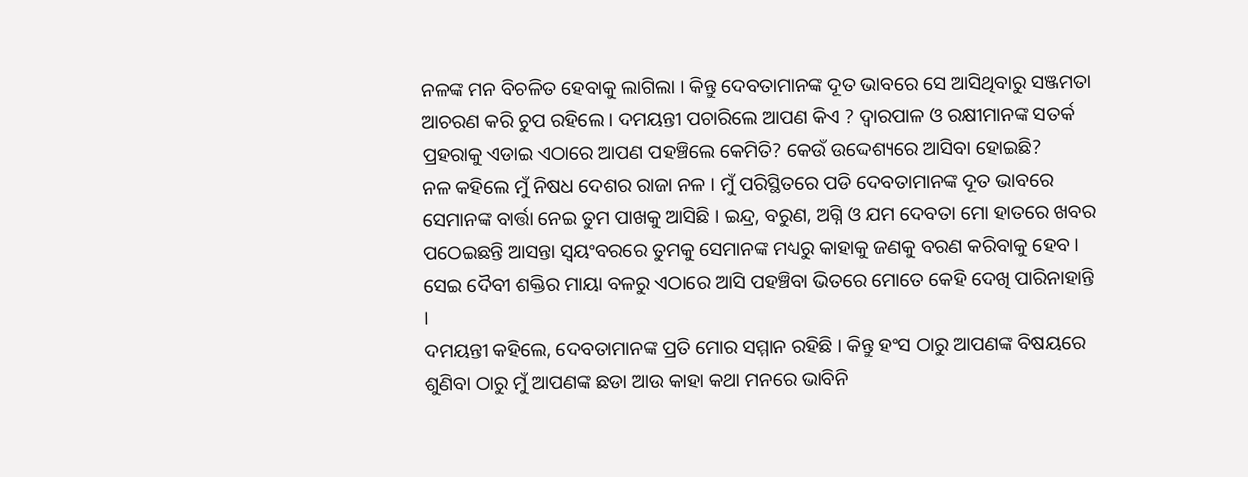ନଳଙ୍କ ମନ ବିଚଳିତ ହେବାକୁ ଲାଗିଲା । କିନ୍ତୁ ଦେବତାମାନଙ୍କ ଦୂତ ଭାବରେ ସେ ଆସିଥିବାରୁ ସଞ୍ଜମତା ଆଚରଣ କରି ଚୁପ ରହିଲେ । ଦମୟନ୍ତୀ ପଚାରିଲେ ଆପଣ କିଏ ? ଦ୍ୱାରପାଳ ଓ ରକ୍ଷୀମାନଙ୍କ ସତର୍କ ପ୍ରହରାକୁ ଏଡାଇ ଏଠାରେ ଆପଣ ପହଞ୍ଚିଲେ କେମିତି? କେଉଁ ଉଦ୍ଦେଶ୍ୟରେ ଆସିବା ହୋଇଛି?
ନଳ କହିଲେ ମୁଁ ନିଷଧ ଦେଶର ରାଜା ନଳ । ମୁଁ ପରିସ୍ଥିତରେ ପଡି ଦେବତାମାନଙ୍କ ଦୂତ ଭାବରେ ସେମାନଙ୍କ ବାର୍ତ୍ତା ନେଇ ତୁମ ପାଖକୁ ଆସିଛି । ଇନ୍ଦ୍ର, ବରୁଣ, ଅଗ୍ନି ଓ ଯମ ଦେବତା ମୋ ହାତରେ ଖବର ପଠେଇଛନ୍ତି ଆସନ୍ତା ସ୍ୱୟଂବରରେ ତୁମକୁ ସେମାନଙ୍କ ମଧ୍ୟରୁ କାହାକୁ ଜଣକୁ ବରଣ କରିବାକୁ ହେବ । ସେଇ ଦୈବୀ ଶକ୍ତିର ମାୟା ବଳରୁ ଏଠାରେ ଆସି ପହଞ୍ଚିବା ଭିତରେ ମୋତେ କେହି ଦେଖି ପାରିନାହାନ୍ତି ।
ଦମୟନ୍ତୀ କହିଲେ, ଦେବତାମାନଙ୍କ ପ୍ରତି ମୋର ସମ୍ମାନ ରହିଛି । କିନ୍ତୁ ହଂସ ଠାରୁ ଆପଣଙ୍କ ବିଷୟରେ ଶୁଣିବା ଠାରୁ ମୁଁ ଆପଣଙ୍କ ଛଡା ଆଉ କାହା କଥା ମନରେ ଭାବିନି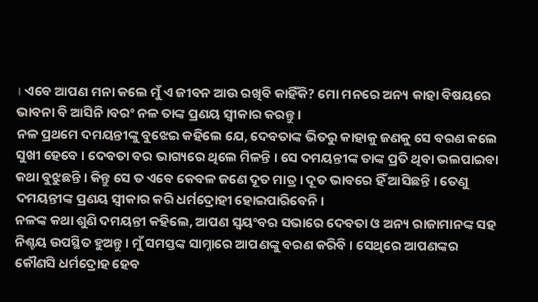। ଏବେ ଆପଣ ମନା କଲେ ମୁଁ ଏ ଜୀବନ ଆଉ ରଖିବି କାହିଁକି? ମୋ ମନରେ ଅନ୍ୟ କାହା ବିଷୟରେ ଭାବନା ବି ଆସିନି ।ବରଂ ନଳ ତାଙ୍କ ପ୍ରଣୟ ସ୍ୱୀକାର କରନ୍ତୁ ।
ନଳ ପ୍ରଥମେ ଦମୟନ୍ତୀଙ୍କୁ ବୁଝେଇ କହିଲେ ଯେ, ଦେବତାଙ୍କ ଭିତରୁ କାହାକୁ ଜଣକୁ ସେ ବରଣ କଲେ ସୁଖୀ ହେବେ । ଦେବତା ବର ଭାଗ୍ୟରେ ଥିଲେ ମିଳନ୍ତି । ସେ ଦମୟନ୍ତୀଙ୍କ ତାଙ୍କ ପ୍ରତି ଥିବା ଭଲପାଇବା କଥା ବୁଝୁଛନ୍ତି । କିନ୍ତୁ ସେ ତ ଏବେ କେବଳ ଜଣେ ଦୂତ ମାତ୍ର । ଦୂତ ଭାବରେ ହିଁ ଆସିଛନ୍ତି । ତେଣୁ ଦମୟନ୍ତୀଙ୍କ ପ୍ରଣୟ ସ୍ୱୀକାର କରି ଧର୍ମଦ୍ରୋହୀ ହୋଇପାରିବେନି।
ନଳଙ୍କ କଥା ଶୁଣି ଦମୟନ୍ତୀ କହିଲେ, ଆପଣ ସ୍ୱୟଂବର ସଭାରେ ଦେବତା ଓ ଅନ୍ୟ ରାଜାମାନଙ୍କ ସହ ନିଶ୍ଚୟ ଉପସ୍ଥିତ ହୁଅନ୍ତୁ । ମୁଁ ସମସ୍ତଙ୍କ ସାମ୍ନାରେ ଆପଣଙ୍କୁ ବରଣ କରିବି । ସେଥିରେ ଆପଣଙ୍କର କୌଣସି ଧର୍ମଦ୍ରୋହ ହେବ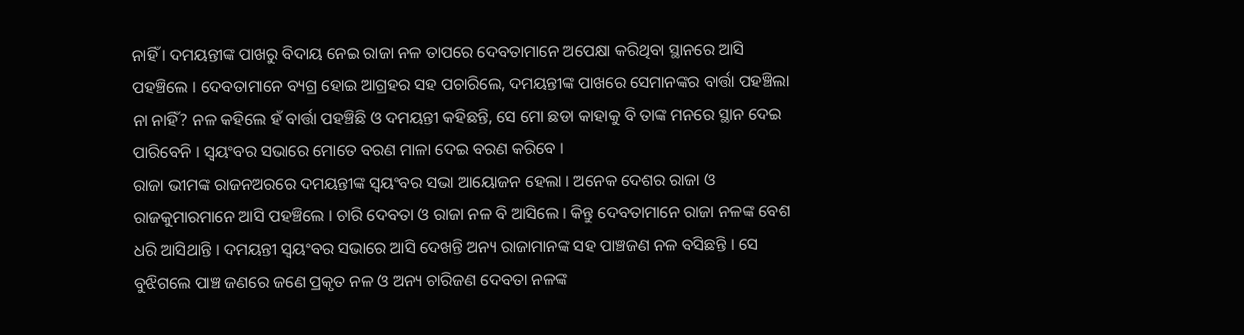ନାହିଁ । ଦମୟନ୍ତୀଙ୍କ ପାଖରୁ ବିଦାୟ ନେଇ ରାଜା ନଳ ତାପରେ ଦେବତାମାନେ ଅପେକ୍ଷା କରିଥିବା ସ୍ଥାନରେ ଆସି ପହଞ୍ଚିଲେ । ଦେବତାମାନେ ବ୍ୟଗ୍ର ହୋଇ ଆଗ୍ରହର ସହ ପଚାରିଲେ, ଦମୟନ୍ତୀଙ୍କ ପାଖରେ ସେମାନଙ୍କର ବାର୍ତ୍ତା ପହଞ୍ଚିଲା ନା ନାହିଁ? ନଳ କହିଲେ ହଁ ବାର୍ତ୍ତା ପହଞ୍ଚିଛି ଓ ଦମୟନ୍ତୀ କହିଛନ୍ତି, ସେ ମୋ ଛଡା କାହାକୁ ବି ତାଙ୍କ ମନରେ ସ୍ଥାନ ଦେଇ ପାରିବେନି । ସ୍ୱୟଂବର ସଭାରେ ମୋତେ ବରଣ ମାଳା ଦେଇ ବରଣ କରିବେ ।
ରାଜା ଭୀମଙ୍କ ରାଜନଅରରେ ଦମୟନ୍ତୀଙ୍କ ସ୍ୱୟଂବର ସଭା ଆୟୋଜନ ହେଲା । ଅନେକ ଦେଶର ରାଜା ଓ ରାଜକୁମାରମାନେ ଆସି ପହଞ୍ଚିଲେ । ଚାରି ଦେବତା ଓ ରାଜା ନଳ ବି ଆସିଲେ । କିନ୍ତୁ ଦେବତାମାନେ ରାଜା ନଳଙ୍କ ବେଶ ଧରି ଆସିଥାନ୍ତି । ଦମୟନ୍ତୀ ସ୍ୱୟଂବର ସଭାରେ ଆସି ଦେଖନ୍ତି ଅନ୍ୟ ରାଜାମାନଙ୍କ ସହ ପାଞ୍ଚଜଣ ନଳ ବସିଛନ୍ତି । ସେ ବୁଝିଗଲେ ପାଞ୍ଚ ଜଣରେ ଜଣେ ପ୍ରକୃତ ନଳ ଓ ଅନ୍ୟ ଚାରିଜଣ ଦେବତା ନଳଙ୍କ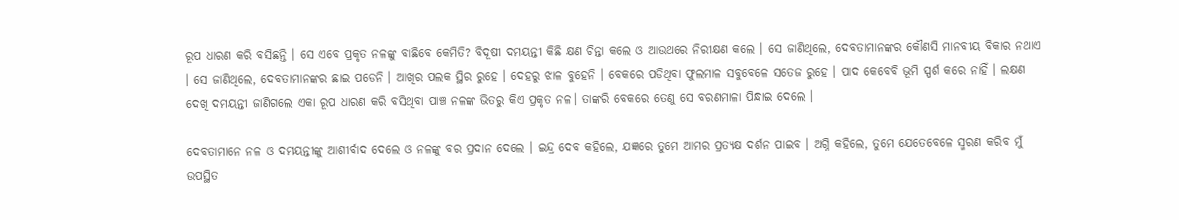ରୂପ ଧାରଣ କରି ବସିଛନ୍ତି । ସେ ଏବେ ପ୍ରକୃତ ନଳଙ୍କୁ ବାଛିବେ କେମିତି? ବିଦୂଷୀ ଦମୟନ୍ତୀ କିଛି କ୍ଷଣ ଚିନ୍ତା କଲେ ଓ ଆଉଥରେ ନିରୀକ୍ଷଣ କଲେ । ସେ ଜାଣିଥିଲେ, ଦେବତାମାନଙ୍କର କୌଣସି ମାନବୀୟ ବିକାର ନଥାଏ । ସେ ଜାଣିଥିଲେ, ଦେବତାମାନଙ୍କର ଛାଇ ପଡେନି । ଆଖିର ପଲକ ସ୍ଥିର ରୁହେ । ଦେହରୁ ଝାଳ ବୁହେନି । ବେକରେ ପଡିଥିବା ଫୁଲମାଳ ସବୁବେଳେ ସତେଜ ରୁହେ । ପାଦ କେବେବି ଭୂମି ସ୍ପର୍ଶ କରେ ନାହିଁ । ଲକ୍ଷଣ ଦେଖି ଦମୟନ୍ତୀ ଜାଣିଗଲେ ଏକା ରୂପ ଧାରଣ କରି ବସିଥିବା ପାଞ୍ଚ ନଳଙ୍କ ଭିତରୁ କିଏ ପ୍ରକୃତ ନଳ। ତାଙ୍କରି ବେକରେ ତେଣୁ ସେ ବରଣମାଳା ପିନ୍ଧାଇ ଦେଲେ ।

ଦେବତାମାନେ ନଳ ଓ ଦମୟନ୍ତୀଙ୍କୁ ଆଶୀର୍ବାଦ ଦେଲେ ଓ ନଳଙ୍କୁ ବର ପ୍ରଦାନ ଦେଲେ । ଇନ୍ଦ୍ର ଦେବ କହିଲେ, ଯଜ୍ଞରେ ତୁମେ ଆମର ପ୍ରତ୍ୟକ୍ଷ ଦର୍ଶନ ପାଇବ । ଅଗ୍ନି କହିଲେ, ତୁମେ ଯେତେବେଳେ ସ୍ମରଣ କରିବ ମୁଁ ଉପସ୍ଥିତ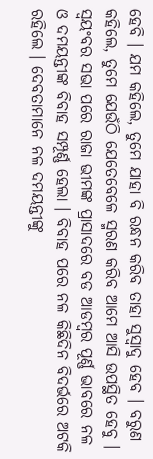ହେବି । ଯମ କହିଲେ, ତୁମେ ଯାହା ବି ରନ୍ଧନ କରିବ ତାହା ସୁସ୍ୱାଦୁ ହେବ । ବରୁଣ କହିଲେ, ତୁମେ ଯେଉଁଠି ଯେତେବେଳେ ସ୍ମରଣ କରିବ ଆମେ ଆସି ଉପସ୍ଥିତ ହେବୁ ।
ସ୍ୱୟଂବର ସଭା ପରେ ରାଜା ଭୀମଙ୍କ ପ୍ରାସାଦରେ ବଡ ଆଡମ୍ବର ପୂର୍ଣ୍ଣ ଭାବରେ ନଳ ଓ ଦମୟନ୍ତୀଙ୍କ ବିବାହ ସମ୍ପୂର୍ଣ୍ଣ ହେଲା । ବିବାହ ପରେ ନଳ କିଛିଦିନ ବିଦର୍ଭରେ ଅଟକି ରହିଲେ । ଦେବତାମାନେ ନଳ ଦମୟନ୍ତୀଙ୍କୁ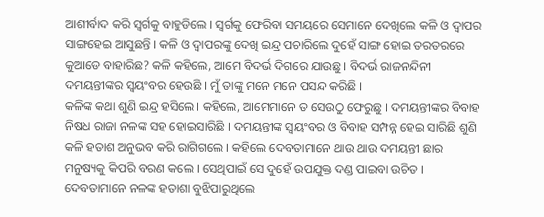ଆଶୀର୍ବାଦ କରି ସ୍ୱର୍ଗକୁ ବାହୁଡିଲେ । ସ୍ୱର୍ଗକୁ ଫେରିବା ସମୟରେ ସେମାନେ ଦେଖିଲେ କଳି ଓ ଦ୍ୱାପର ସାଙ୍ଗହେଇ ଆସୁଛନ୍ତି । କଳି ଓ ଦ୍ୱାପରଙ୍କୁ ଦେଖି ଇନ୍ଦ୍ର ପଚାରିଲେ ଦୁହେଁ ସାଙ୍ଗ ହୋଇ ତରତରରେ କୁଆଡେ ବାହାରିଛ? କଳି କହିଲେ, ଆମେ ବିଦର୍ଭ ଦିଗରେ ଯାଉଛୁ । ବିଦର୍ଭ ରାଜନନ୍ଦିନୀ ଦମୟନ୍ତୀଙ୍କର ସ୍ୱୟଂବର ହେଉଛି । ମୁଁ ତାଙ୍କୁ ମନେ ମନେ ପସନ୍ଦ କରିଛି ।
କଳିଙ୍କ କଥା ଶୁଣି ଇନ୍ଦ୍ର ହସିଲେ। କହିଲେ, ଆମେମାନେ ତ ସେଉଠୁ ଫେରୁଛୁ । ଦମୟନ୍ତୀଙ୍କର ବିବାହ ନିଷଧ ରାଜା ନଳଙ୍କ ସହ ହୋଇସାରିଛି । ଦମୟନ୍ତୀଙ୍କ ସ୍ୱୟଂବର ଓ ବିବାହ ସମ୍ପନ୍ନ ହେଇ ସାରିଛି ଶୁଣି କଳି ହତାଶ ଅନୁଭବ କରି ରାଗିଗଲେ । କହିଲେ ଦେବତାମାନେ ଥାଉ ଥାଉ ଦମୟନ୍ତୀ ଛାର ମନୁଷ୍ୟକୁ କିପରି ବରଣ କଲେ । ସେଥିପାଇଁ ସେ ଦୁହେଁ ଉପଯୁକ୍ତ ଦଣ୍ଡ ପାଇବା ଉଚିତ ।
ଦେବତାମାନେ ନଳଙ୍କ ହତାଶା ବୁଝିପାରୁଥିଲେ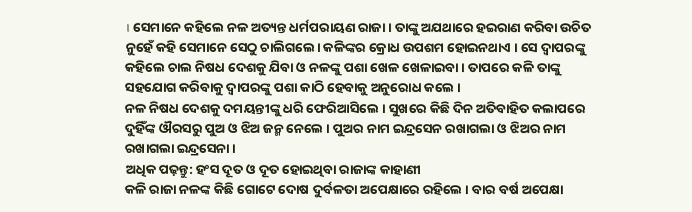। ସେମାନେ କହିଲେ ନଳ ଅତ୍ୟନ୍ତ ଧର୍ମପରାୟଣ ରାଜା । ତାଙ୍କୁ ଅଯଥାରେ ହଇରାଣ କରିବା ଉଚିତ ନୁହେଁ କହି ସେମାନେ ସେଠୁ ଚାଲିଗଲେ। କଳିଙ୍କର କ୍ରୋଧ ଉପଶମ ହୋଇନଥାଏ । ସେ ଦ୍ୱାପରଙ୍କୁ କହିଲେ ଚାଲ ନିଷଧ ଦେଶକୁ ଯିବା ଓ ନଳଙ୍କୁ ପଶା ଖେଳ ଖେଳାଇବା । ତାପରେ କଳି ତାଙ୍କୁ ସହଯୋଗ କରିବାକୁ ଦ୍ୱାପରଙ୍କୁ ପଶା କାଠି ହେବାକୁ ଅନୁରୋଧ କଲେ ।
ନଳ ନିଷଧ ଦେଶକୁ ଦମୟନ୍ତୀଙ୍କୁ ଧରି ଫେରିଆସିଲେ । ସୁଖରେ କିଛି ଦିନ ଅତିବାହିତ କଲାପରେ ଦୁହିଁଙ୍କ ଔରସରୁ ପୁଅ ଓ ଝିଅ ଜନ୍ମ ନେଲେ । ପୁଅର ନାମ ଇନ୍ଦ୍ରସେନ ରଖାଗଲା ଓ ଝିଅର ନାମ ରଖାଗଲା ଇନ୍ଦ୍ରସେନା ।
ଅଧିକ ପଢ଼ନ୍ତୁ: ହଂସ ଦୂତ ଓ ଦୂତ ହୋଇଥିବା ରାଜାଙ୍କ କାହାଣୀ
କଳି ରାଜା ନଳଙ୍କ କିଛି ଗୋଟେ ଦୋଷ ଦୁର୍ବଳତା ଅପେକ୍ଷାରେ ରହିଲେ । ବାର ବର୍ଷ ଅପେକ୍ଷା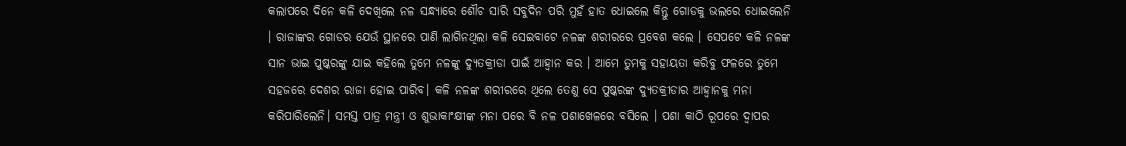କଲାପରେ ଦିନେ କଳି ଦେଖିଲେ ନଳ ସନ୍ଧ୍ୟାରେ ଶୌଚ ସାରି ସବୁଦିନ ପରି ମୁହଁ ହାତ ଧୋଇଲେ କିନ୍ତୁ ଗୋଡକୁ ଭଲରେ ଧୋଇଲେନି । ରାଜାଙ୍କର ଗୋଡର ଯେଉଁ ସ୍ଥାନରେ ପାଣି ଲାଗିନଥିଲା କଳି ସେଇବାଟେ ନଳଙ୍କ ଶରୀରରେ ପ୍ରବେଶ କଲେ । ସେପଟେ କଳି ନଳଙ୍କ ସାନ ଭାଇ ପୁଷ୍କରଙ୍କୁ ଯାଇ କହିଲେ ତୁମେ ନଳଙ୍କୁ ଦ୍ୟୁତକ୍ରୀଡା ପାଇଁ ଆହ୍ୱାନ କର । ଆମେ ତୁମକୁ ସହାୟତା କରିବୁ ଫଳରେ ତୁମେ ସହଜରେ ଦେଶର ରାଜା ହୋଇ ପାରିବ। କଳି ନଳଙ୍କ ଶରୀରରେ ଥିଲେ ତେଣୁ ସେ ପୁଷ୍କରଙ୍କ ଦ୍ୟୁତକ୍ରୀଡାର ଆହ୍ୱାନକୁ ମନା କରିପାରିଲେନି। ସମସ୍ତ ପାତ୍ର ମନ୍ତ୍ରୀ ଓ ଶୁଭାକାଂକ୍ଷୀଙ୍କ ମନା ପରେ ବି ନଳ ପଶାଖେଳରେ ବସିଲେ । ପଶା କାଠି ରୂପରେ ଦ୍ୱାପର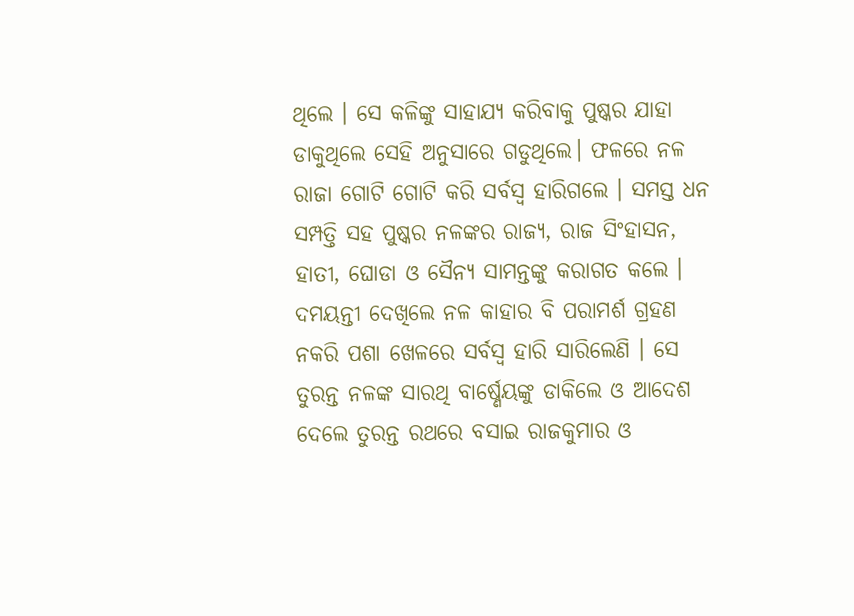ଥିଲେ । ସେ କଳିଙ୍କୁ ସାହାଯ୍ୟ କରିବାକୁ ପୁଷ୍କର ଯାହା ଡାକୁଥିଲେ ସେହି ଅନୁସାରେ ଗଡୁଥିଲେ। ଫଳରେ ନଳ ରାଜା ଗୋଟି ଗୋଟି କରି ସର୍ବସ୍ୱ ହାରିଗଲେ । ସମସ୍ତ ଧନ ସମ୍ପତ୍ତି ସହ ପୁଷ୍କର ନଳଙ୍କର ରାଜ୍ୟ, ରାଜ ସିଂହାସନ, ହାତୀ, ଘୋଡା ଓ ସୈନ୍ୟ ସାମନ୍ତଙ୍କୁ କରାଗତ କଲେ ।
ଦମୟନ୍ତୀ ଦେଖିଲେ ନଳ କାହାର ବି ପରାମର୍ଶ ଗ୍ରହଣ ନକରି ପଶା ଖେଳରେ ସର୍ବସ୍ୱ ହାରି ସାରିଲେଣି । ସେ ତୁରନ୍ତ ନଳଙ୍କ ସାରଥି ବାର୍ଷ୍ଣେୟଙ୍କୁ ଡାକିଲେ ଓ ଆଦେଶ ଦେଲେ ତୁରନ୍ତ ରଥରେ ବସାଇ ରାଜକୁମାର ଓ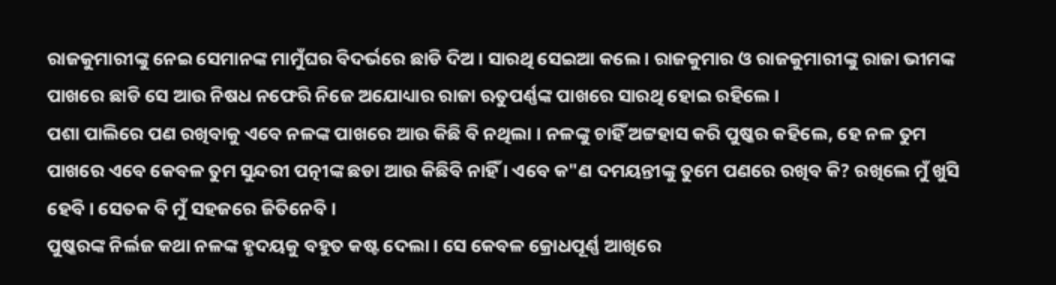ରାଜକୁମାରୀଙ୍କୁ ନେଇ ସେମାନଙ୍କ ମାମୁଁଘର ବିଦର୍ଭରେ ଛାଡି ଦିଅ । ସାରଥି ସେଇଆ କଲେ । ରାଜକୁମାର ଓ ରାଜକୁମାରୀଙ୍କୁ ରାଜା ଭୀମଙ୍କ ପାଖରେ ଛାଡି ସେ ଆଉ ନିଷଧ ନଫେରି ନିଜେ ଅଯୋଧ୍ୟାର ରାଜା ଋତୁପର୍ଣ୍ଣଙ୍କ ପାଖରେ ସାରଥି ହୋଇ ରହିଲେ ।
ପଶା ପାଲିରେ ପଣ ରଖିବାକୁ ଏବେ ନଳଙ୍କ ପାଖରେ ଆଉ କିଛି ବି ନଥିଲା । ନଳଙ୍କୁ ଚାହିଁ ଅଟ୍ଟହାସ କରି ପୁଷ୍କର କହିଲେ, ହେ ନଳ ତୁମ ପାଖରେ ଏବେ କେବଳ ତୁମ ସୁନ୍ଦରୀ ପତ୍ନୀଙ୍କ ଛଡା ଆଉ କିଛିବି ନାହିଁ । ଏବେ କ"ଣ ଦମୟନ୍ତୀଙ୍କୁ ତୁମେ ପଣରେ ରଖିବ କି? ରଖିଲେ ମୁଁ ଖୁସି ହେବି । ସେତକ ବି ମୁଁ ସହଜରେ ଜିତିନେବି ।
ପୁଷ୍କରଙ୍କ ନିର୍ଲଜ କଥା ନଳଙ୍କ ହୃଦୟକୁ ବହୁତ କଷ୍ଟ ଦେଲା । ସେ କେବଳ କ୍ରୋଧପୂର୍ଣ୍ଣ ଆଖିରେ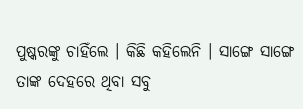ପୁଷ୍କରଙ୍କୁ ଚାହିଁଲେ । କିଛି କହିଲେନି । ସାଙ୍ଗେ ସାଙ୍ଗେ ତାଙ୍କ ଦେହରେ ଥିବା ସବୁ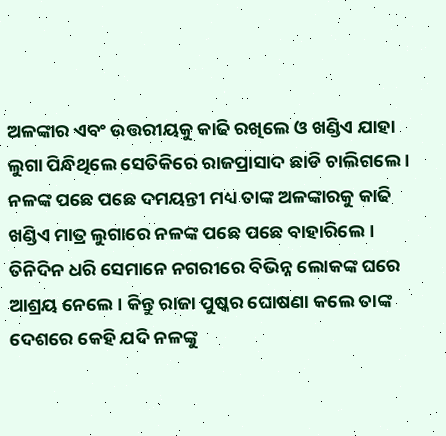ଅଳଙ୍କାର ଏବଂ ଉତ୍ତରୀୟକୁ କାଢି ରଖିଲେ ଓ ଖଣ୍ଡିଏ ଯାହା ଲୁଗା ପିନ୍ଧିଥିଲେ ସେତିକିରେ ରାଜପ୍ରାସାଦ ଛାଡି ଚାଲିଗଲେ । ନଳଙ୍କ ପଛେ ପଛେ ଦମୟନ୍ତୀ ମଧ୍ୟ ତାଙ୍କ ଅଳଙ୍କାରକୁ କାଢି ଖଣ୍ଡିଏ ମାତ୍ର ଲୁଗାରେ ନଳଙ୍କ ପଛେ ପଛେ ବାହାରିଲେ । ତିନିଦିନ ଧରି ସେମାନେ ନଗରୀରେ ବିଭିନ୍ନ ଲୋକଙ୍କ ଘରେ ଆଶ୍ରୟ ନେଲେ । କିନ୍ତୁ ରାଜା ପୁଷ୍କର ଘୋଷଣା କଲେ ତାଙ୍କ ଦେଶରେ କେହି ଯଦି ନଳଙ୍କୁ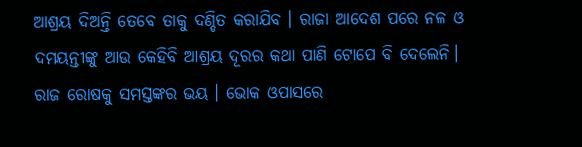ଆଶ୍ରୟ ଦିଅନ୍ତି ତେବେ ତାକୁ ଦଣ୍ଡିତ କରାଯିବ । ରାଜା ଆଦେଶ ପରେ ନଳ ଓ ଦମୟନ୍ତୀଙ୍କୁ ଆଉ କେହିବି ଆଶ୍ରୟ ଦୂରର କଥା ପାଣି ଟୋପେ ବି ଦେଲେନି। ରାଜ ରୋଷକୁ ସମସ୍ତଙ୍କର ଭୟ । ଭୋକ ଓପାସରେ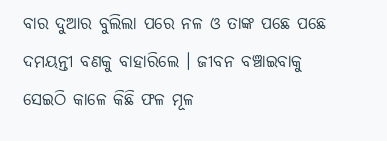ବାର ଦୁଆର ବୁଲିଲା ପରେ ନଳ ଓ ତାଙ୍କ ପଛେ ପଛେ ଦମୟନ୍ତୀ ବଣକୁ ବାହାରିଲେ । ଜୀବନ ବଞ୍ଚାଇବାକୁ ସେଇଠି କାଳେ କିଛି ଫଳ ମୂଳ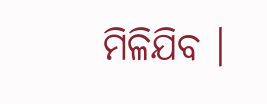ମିଳିଯିବ ।